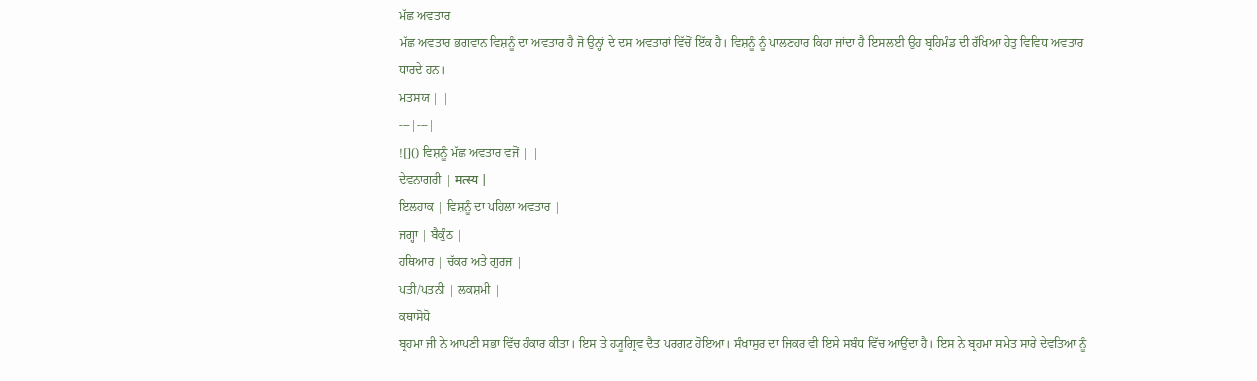ਮੱਛ ਅਵਤਾਰ
ਮੱਛ ਅਵਤਾਰ ਭਗਵਾਨ ਵਿਸ਼ਨੂੰ ਦਾ ਅਵਤਾਰ ਹੈ ਜੋ ਉਨ੍ਹਾਂ ਦੇ ਦਸ ਅਵਤਾਰਾਂ ਵਿੱਚੋਂ ਇੱਕ ਹੈ। ਵਿਸ਼ਨੂੰ ਨੂੰ ਪਾਲਣਹਾਰ ਕਿਹਾ ਜਾਂਦਾ ਹੈ ਇਸਲਈ ਉਹ ਬ੍ਰਹਿਮੰਡ ਦੀ ਰੱਖਿਆ ਹੇਤੁ ਵਿਵਿਧ ਅਵਤਾਰ ਧਾਰਦੇ ਹਨ।
ਮਤਸਯ | |
---|---|
![]() ਵਿਸ਼ਨੂੰ ਮੱਛ ਅਵਤਾਰ ਵਜੋਂ | |
ਦੇਵਨਾਗਰੀ | मत्स्य |
ਇਲਹਾਕ | ਵਿਸ਼ਨੂੰ ਦਾ ਪਹਿਲਾ ਅਵਤਾਰ |
ਜਗ੍ਹਾ | ਬੈਕੁੰਠ |
ਹਥਿਆਰ | ਚੱਕਰ ਅਤੇ ਗੁਰਜ |
ਪਤੀ/ਪਤਨੀ | ਲਕਸ਼ਮੀ |
ਕਥਾਸੋਧੋ
ਬ੍ਰਹਮਾ ਜੀ ਨੇ ਆਪਣੀ ਸਭਾ ਵਿੱਚ ਹੰਕਾਰ ਕੀਤਾ। ਇਸ ਤੇ ਹ੍ਯੂਗ੍ਰਿਵ ਦੈਤ ਪਰਗਟ ਹੋਇਆ। ਸੰਖਾਸੁਰ ਦਾ ਜਿਕਰ ਵੀ ਇਸੇ ਸਬੰਧ ਵਿੱਚ ਆਉਂਦਾ ਹੈ। ਇਸ ਨੇ ਬ੍ਰਹਮਾ ਸਮੇਤ ਸਾਰੇ ਦੇਵਤਿਆ ਨੂੰ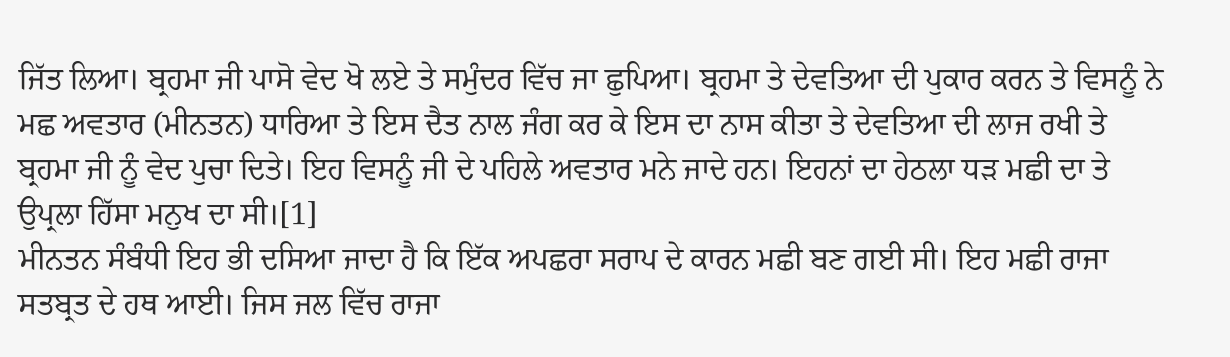ਜਿੱਤ ਲਿਆ। ਬ੍ਰਹਮਾ ਜੀ ਪਾਸੋ ਵੇਦ ਖੋ ਲਏ ਤੇ ਸਮੁੰਦਰ ਵਿੱਚ ਜਾ ਛੁਪਿਆ। ਬ੍ਰਹਮਾ ਤੇ ਦੇਵਤਿਆ ਦੀ ਪੁਕਾਰ ਕਰਨ ਤੇ ਵਿਸਨੂੰ ਨੇ ਮਛ ਅਵਤਾਰ (ਮੀਨਤਨ) ਧਾਰਿਆ ਤੇ ਇਸ ਦੈਤ ਨਾਲ ਜੰਗ ਕਰ ਕੇ ਇਸ ਦਾ ਨਾਸ ਕੀਤਾ ਤੇ ਦੇਵਤਿਆ ਦੀ ਲਾਜ ਰਖੀ ਤੇ ਬ੍ਰਹਮਾ ਜੀ ਨੂੰ ਵੇਦ ਪੁਚਾ ਦਿਤੇ। ਇਹ ਵਿਸਨੂੰ ਜੀ ਦੇ ਪਹਿਲੇ ਅਵਤਾਰ ਮਨੇ ਜਾਦੇ ਹਨ। ਇਹਨਾਂ ਦਾ ਹੇਠਲਾ ਧੜ ਮਛੀ ਦਾ ਤੇ ਉਪ੍ਰਲਾ ਹਿੱਸਾ ਮਨੁਖ ਦਾ ਸੀ।[1]
ਮੀਨਤਨ ਸੰਬੰਧੀ ਇਹ ਭੀ ਦਸਿਆ ਜਾਦਾ ਹੈ ਕਿ ਇੱਕ ਅਪਛਰਾ ਸਰਾਪ ਦੇ ਕਾਰਨ ਮਛੀ ਬਣ ਗਈ ਸੀ। ਇਹ ਮਛੀ ਰਾਜਾ ਸਤਬ੍ਰਤ ਦੇ ਹਥ ਆਈ। ਜਿਸ ਜਲ ਵਿੱਚ ਰਾਜਾ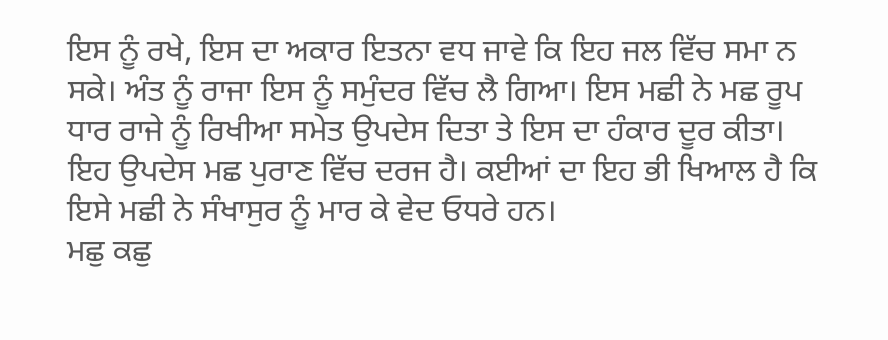ਇਸ ਨੂੰ ਰਖੇ, ਇਸ ਦਾ ਅਕਾਰ ਇਤਨਾ ਵਧ ਜਾਵੇ ਕਿ ਇਹ ਜਲ ਵਿੱਚ ਸਮਾ ਨ ਸਕੇ। ਅੰਤ ਨੂੰ ਰਾਜਾ ਇਸ ਨੂੰ ਸਮੁੰਦਰ ਵਿੱਚ ਲੈ ਗਿਆ। ਇਸ ਮਛੀ ਨੇ ਮਛ ਰੂਪ ਧਾਰ ਰਾਜੇ ਨੂੰ ਰਿਖੀਆ ਸਮੇਤ ਉਪਦੇਸ ਦਿਤਾ ਤੇ ਇਸ ਦਾ ਹੰਕਾਰ ਦੂਰ ਕੀਤਾ। ਇਹ ਉਪਦੇਸ ਮਛ ਪੁਰਾਣ ਵਿੱਚ ਦਰਜ ਹੈ। ਕਈਆਂ ਦਾ ਇਹ ਭੀ ਖਿਆਲ ਹੈ ਕਿ ਇਸੇ ਮਛੀ ਨੇ ਸੰਖਾਸੁਰ ਨੂੰ ਮਾਰ ਕੇ ਵੇਦ ਓਧਰੇ ਹਨ।
ਮਛੁ ਕਛੁ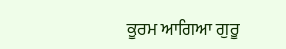ਕੂਰਮ ਆਗਿਆ ਗੁਰੂ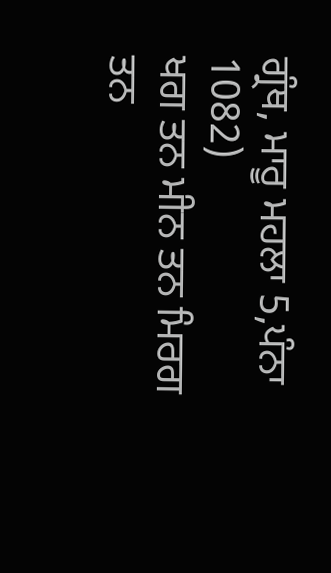ਗ੍ਰੰਥ, ਮਾਰੂ ਮਹਲਾ 5,ਪੰਨਾ 1082)
ਖਗ ਤਨ ਮੀਨ ਤਨ ਮਿਰਗ ਤਨ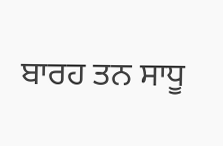ਬਾਰਹ ਤਨ ਸਾਧੂ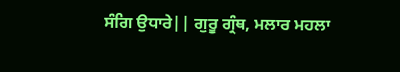ਸੰਗਿ ਉਧਾਰੇ|| ਗੁਰੂ ਗ੍ਰੰਥ, ਮਲਾਰ ਮਹਲਾ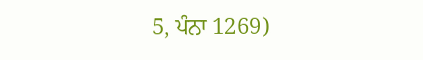5, ਪੰਨਾ 1269)